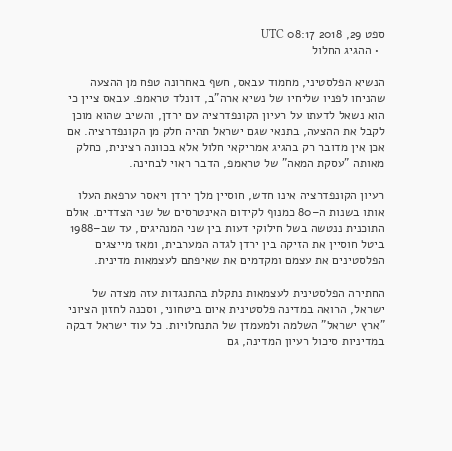ספט 29, 2018 08:17 UTC
  • ההגיג החלול

הנשיא הפלסטיני, מחמוד עבאס, חשף באחרונה טפח מן ההצעה שהניחו לפניו שליחיו של נשיא ארה"ב, דונלד טראמפ. עבאס ציין כי הוא נשאל לדעתו על רעיון הקונפדרציה עם ירדן, והשיב שהוא מוכן לקבל את ההצעה, בתנאי שגם ישראל תהיה חלק מן הקונפדרציה. אם אכן אין מדובר רק בהגיג אמריקאי חלול אלא בכוונה רצינית, כחלק מאותה "עסקת המאה" של טראמפ, הדבר ראוי לבחינה.

רעיון הקונפדרציה אינו חדש, חוסיין מלך ירדן ויאסר ערפאת העלו אותו בשנות ה–80 כמנוף לקידום האינטרסים של שני הצדדים. אולם התוכנית ננטשה בשל חילוקי דעות בין שני המנהיגים, עד שב–1988 ביטל חוסיין את הזיקה בין ירדן לגדה המערבית, ומאז מייצגים הפלסטינים את עצמם ומקדמים את שאיפתם לעצמאות מדינית.

החתירה הפלסטינית לעצמאות נתקלת בהתנגדות עזה מצדה של ישראל, הרואה במדינה פלסטינית איום ביטחוני, וסכנה לחזון הציוני "ארץ ישראל" השלמה ולמעמדן של התנחלויות. כל עוד ישראל דבקה במדיניות סיכול רעיון המדינה, גם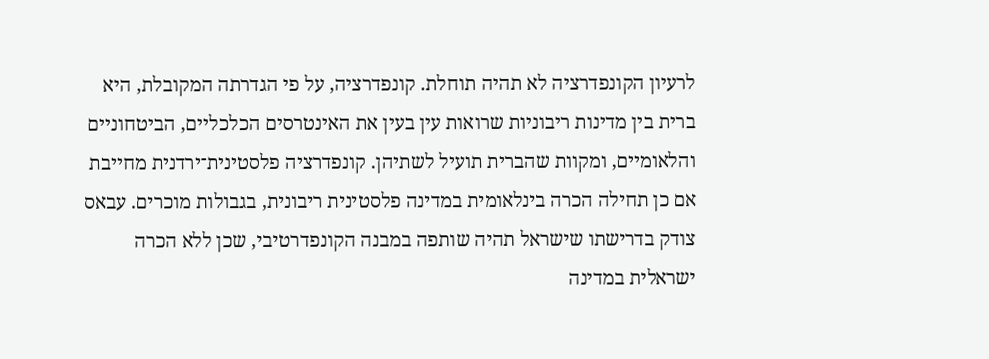לרעיון הקונפדרציה לא תהיה תוחלת. קונפדרציה, על פי הגדרתה המקובלת, היא ברית בין מדינות ריבוניות שרואות עין בעין את האינטרסים הכלכליים, הביטחוניים והלאומיים, ומקוות שהברית תועיל לשתיהן. קונפדרציה פלסטינית־ירדנית מחייבת אם כן תחילה הכרה בינלאומית במדינה פלסטינית ריבונית, בגבולות מוכרים. עבאס צודק בדרישתו שישראל תהיה שותפה במבנה הקונפדרטיבי, שכן ללא הכרה ישראלית במדינה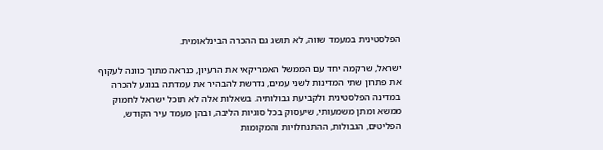הפלסטינית במעמד שווה, לא תושג גם ההכרה הבינלאומית.

ישראל, שרקמה יחד עם הממשל האמריקאי את הרעיון, כנראה מתוך כוונה לעקוף את פתרון שתי המדינות לשני עמים, נדרשת להבהיר את עמדתה בנוגע להכרה במדינה הפלסטינית ולקביעת גבולותיה. בשאלות אלה לא תוכל ישראל לחמוק ממשא ומתן משמעותי, שיעסוק בכל סוגיות הליבה, ובהן מעמד עיר הקודש, הפליטים, הגבולות, ההתנחלויות והמקומות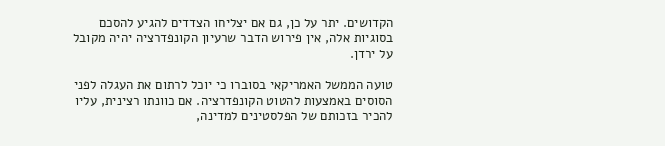הקדושים. יתר על כן, גם אם יצליחו הצדדים להגיע להסכם בסוגיות אלה, אין פירוש הדבר שרעיון הקונפדרציה יהיה מקובל על ירדן.

טועה הממשל האמריקאי בסוברו כי יוכל לרתום את העגלה לפני הסוסים באמצעות להטוט הקונפדרציה. אם כוונתו רצינית, עליו להכיר בזכותם של הפלסטינים למדינה,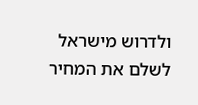ולדרוש מישראל לשלם את המחיר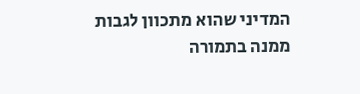המדיני שהוא מתכוון לגבות ממנה בתמורה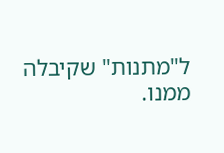ל"מתנות" שקיבלה ממנו.